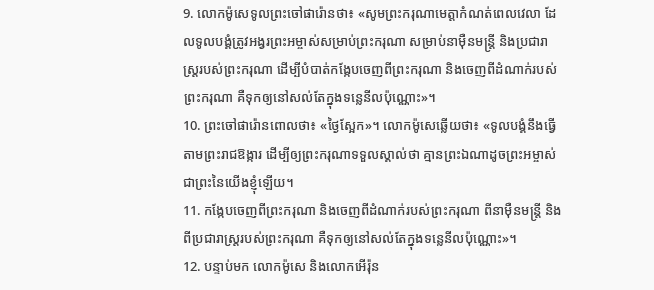9. លោកម៉ូសេទូលព្រះចៅផារ៉ោនថា៖ «សូមព្រះករុណាមេត្តាកំណត់ពេលវេលា ដែលទូលបង្គំត្រូវអង្វរព្រះអម្ចាស់សម្រាប់ព្រះករុណា សម្រាប់នាម៉ឺនមន្ត្រី និងប្រជារាស្ដ្ររបស់ព្រះករុណា ដើម្បីបំបាត់កង្កែបចេញពីព្រះករុណា និងចេញពីដំណាក់របស់ព្រះករុណា គឺទុកឲ្យនៅសល់តែក្នុងទន្លេនីលប៉ុណ្ណោះ»។
10. ព្រះចៅផារ៉ោនពោលថា៖ «ថ្ងៃស្អែក»។ លោកម៉ូសេឆ្លើយថា៖ «ទូលបង្គំនឹងធ្វើតាមព្រះរាជឱង្ការ ដើម្បីឲ្យព្រះករុណាទទួលស្គាល់ថា គ្មានព្រះឯណាដូចព្រះអម្ចាស់ ជាព្រះនៃយើងខ្ញុំឡើយ។
11. កង្កែបចេញពីព្រះករុណា និងចេញពីដំណាក់របស់ព្រះករុណា ពីនាម៉ឺនមន្ត្រី និងពីប្រជារាស្ត្ររបស់ព្រះករុណា គឺទុកឲ្យនៅសល់តែក្នុងទន្លេនីលប៉ុណ្ណោះ»។
12. បន្ទាប់មក លោកម៉ូសេ និងលោកអើរ៉ុន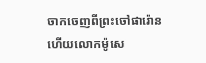ចាកចេញពីព្រះចៅផារ៉ោន ហើយលោកម៉ូសេ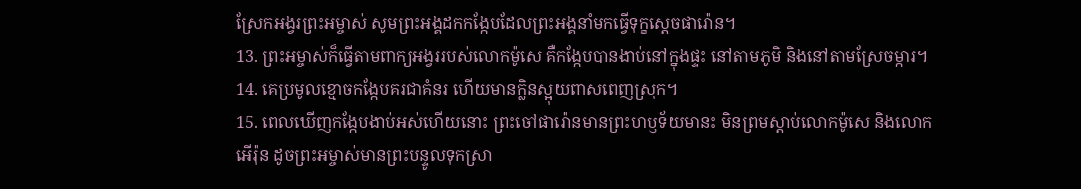ស្រែកអង្វរព្រះអម្ចាស់ សូមព្រះអង្គដកកង្កែបដែលព្រះអង្គនាំមកធ្វើទុក្ខស្ដេចផារ៉ោន។
13. ព្រះអម្ចាស់ក៏ធ្វើតាមពាក្យអង្វររបស់លោកម៉ូសេ គឺកង្កែបបានងាប់នៅក្នុងផ្ទះ នៅតាមភូមិ និងនៅតាមស្រែចម្ការ។
14. គេប្រមូលខ្មោចកង្កែបគរជាគំនរ ហើយមានក្លិនស្អុយពាសពេញស្រុក។
15. ពេលឃើញកង្កែបងាប់អស់ហើយនោះ ព្រះចៅផារ៉ោនមានព្រះហឫទ័យមានះ មិនព្រមស្ដាប់លោកម៉ូសេ និងលោកអើរ៉ុន ដូចព្រះអម្ចាស់មានព្រះបន្ទូលទុកស្រា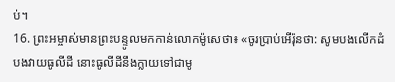ប់។
16. ព្រះអម្ចាស់មានព្រះបន្ទូលមកកាន់លោកម៉ូសេថា៖ «ចូរប្រាប់អើរ៉ុនថា: សូមបងលើកដំបងវាយធូលីដី នោះធូលីដីនឹងក្លាយទៅជាមូ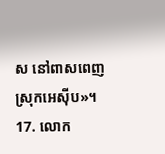ស នៅពាសពេញស្រុកអេស៊ីប»។
17. លោក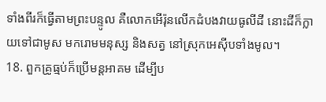ទាំងពីរក៏ធ្វើតាមព្រះបន្ទូល គឺលោកអើរ៉ុនលើកដំបងវាយធូលីដី នោះដីក៏ក្លាយទៅជាមូស មករោមមនុស្ស និងសត្វ នៅស្រុកអេស៊ីបទាំងមូល។
18. ពួកគ្រូធ្មប់ក៏ប្រើមន្តអាគម ដើម្បីប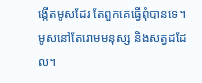ង្កើតមូសដែរ តែពួកគេធ្វើពុំបានទេ។ មូសនៅតែរោមមនុស្ស និងសត្វដដែល។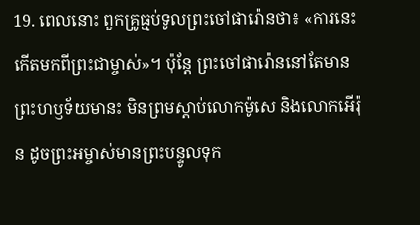19. ពេលនោះ ពួកគ្រូធ្មប់ទូលព្រះចៅផារ៉ោនថា៖ «ការនេះកើតមកពីព្រះជាម្ចាស់»។ ប៉ុន្តែ ព្រះចៅផារ៉ោននៅតែមានព្រះហឫទ័យមានះ មិនព្រមស្ដាប់លោកម៉ូសេ និងលោកអើរ៉ុន ដូចព្រះអម្ចាស់មានព្រះបន្ទូលទុក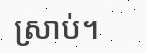ស្រាប់។